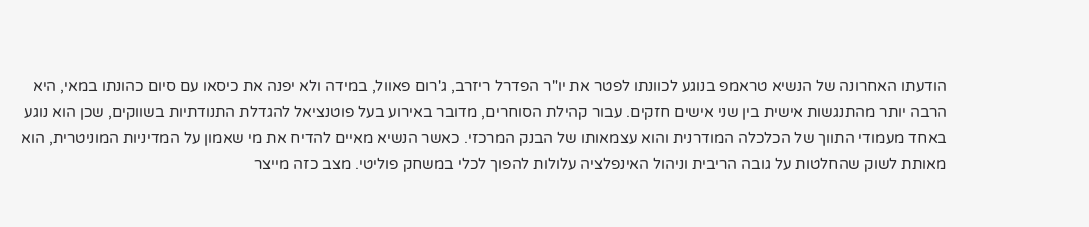הודעתו האחרונה של הנשיא טראמפ בנוגע לכוונתו לפטר את יו"ר הפדרל ריזרב, ג'רום פאוול, במידה ולא יפנה את כיסאו עם סיום כהונתו במאי, היא הרבה יותר מהתנגשות אישית בין שני אישים חזקים. עבור קהילת הסוחרים, מדובר באירוע בעל פוטנציאל להגדלת התנודתיות בשווקים, שכן הוא נוגע באחד מעמודי התווך של הכלכלה המודרנית והוא עצמאותו של הבנק המרכזי. כאשר הנשיא מאיים להדיח את מי שאמון על המדיניות המוניטרית, הוא מאותת לשוק שהחלטות על גובה הריבית וניהול האינפלציה עלולות להפוך לכלי במשחק פוליטי. מצב כזה מייצר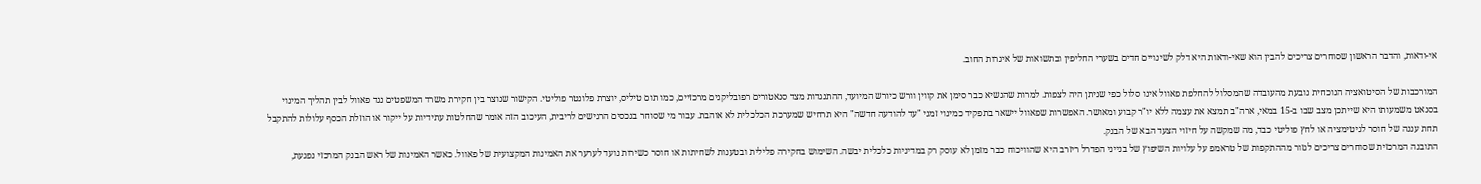אי-ודאות, והדבר הראשון שסוחרים צריכים להבין הוא שאי-ודאות היא דלק לשינויים חדים בשערי החליפין ובתשואות של איגרות החוב.

המורכבות של הסיטואציה הנוכחית נובעת מהעובדה שהמסלול להחלפת פאוול אינו סלול כפי שניתן היה לצפות. למרות שהנשיא כבר סימן את קווין וורש כיורש המיועד, ההתנגדות מצד סנאטורים רפובליקנים מרכזיים, כמו תום טיליס, יוצרת פלונטר פוליטי. הקישור שנוצר בין חקירת משרד המשפטים נגד פאוול לבין תהליך המינוי בסנאט משמעותו היא שייתכן מצב שבו ב-15 במאי, ארה"ב תמצא את עצמה ללא יו"ר קבוע ומאושר. האפשרות שפאוול יישאר בתפקיד כמינוי זמני "עד להודעה חדשה" היא תרחיש שמערכת הכלכלית לא אוהבת. עבור מי שסוחר בנכסים הרגישים לריבית, העיכוב הזה אומר שהחלטות עתידיות על ייקור או הוזלת הכסף עלולות להתקבל תחת עננה של חוסר לגיטימציה או לחץ פוליטי כבד, מה שמקשה על חיזוי הצעד הבא של הבנק.
התובנה המרכזית שסוחרים צריכים לגזור מההתקפות של טראמפ על עלויות השיפוץ של בנייני הפדרל ריזרב היא שהוויכוח כבר מזמן לא עוסק רק במדיניות כלכלית יבשה. השימוש בחקירה פלילית ובטענות לשחיתות או חוסר כשירות נועד לערער את האמינות המקצועית של פאוול. כאשר האמינות של ראש הבנק המרכזי נפגעת,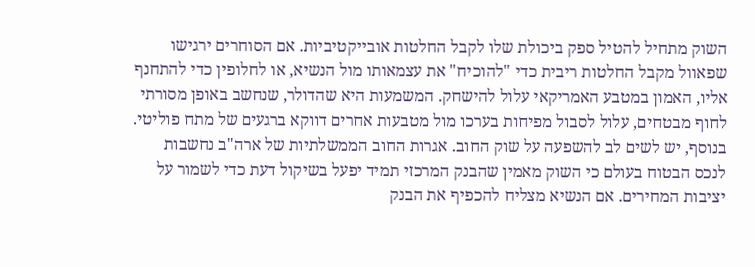השוק מתחיל להטיל ספק ביכולת שלו לקבל החלטות אובייקטיביות. אם הסוחרים ירגישו שפאוול מקבל החלטות ריבית כדי "להוכיח" את עצמאותו מול הנשיא, או לחלופין כדי להתחנף אליו, האמון במטבע האמריקאי עלול להישחק. המשמעות היא שהדולר, שנחשב באופן מסורתי לחוף מבטחים, עלול לסבול מפיחות בערכו מול מטבעות אחרים דווקא ברגעים של מתח פוליטי.
בנוסף, יש לשים לב להשפעה על שוק החוב. אגרות החוב הממשלתיות של ארה"ב נחשבות לנכס הבטוח בעולם כי השוק מאמין שהבנק המרכזי תמיד יפעל בשיקול דעת כדי לשמור על יציבות המחירים. אם הנשיא מצליח להכפיף את הבנק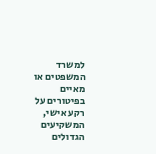למשרד המשפטים או מאיים בפיטורים על רקע אישי, המשקיעים הגדולים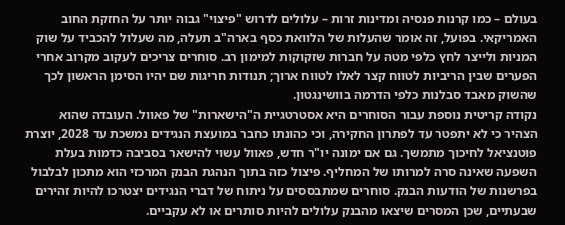בעולם – כמו קרנות פנסיה ומדינות זרות – עלולים לדרוש "פיצוי" גבוה יותר על החזקת החוב האמריקאי. בפועל, זה אומר שהעלות של הלוואת כסף בארה"ב תעלה, מה שעלול להכביד על שוק המניות ולייצר לחץ כלפי מטה על חברות שזקוקות למימון רב. סוחרים צריכים לעקוב מקרוב אחרי הפערים שבין הריביות לטווח קצר לאלו לטווח ארוך; תנודות חריגות שם יהיו הסימן הראשון לכך שהשוק מאבד סבלנות כלפי הדרמה בוושינגטון.
נקודה קריטית נוספת עבור הסוחרים היא אסטרטגיית ה"הישארות" של פאוול. העובדה שהוא הצהיר כי לא יתפטר עד לפתרון החקירה, וכי כהונתו כחבר במועצת הנגידים נמשכת עד 2028, יוצרת פוטנציאל לחיכוך מתמשך. גם אם ימונה יו"ר חדש, פאוול עשוי להישאר בסביבה כדמות בעלת השפעה שאינה סרה למרותו של המחליף. פיצול כזה בתוך הנהגת הבנק המרכזי הוא מתכון לבלבול בפרשנות של הודעות הבנק. סוחרים שמתבססים על ניתוח של דברי הנגידים יצטרכו להיות זהירים שבעתיים, שכן המסרים שיצאו מהבנק עלולים להיות סותרים או לא עקביים.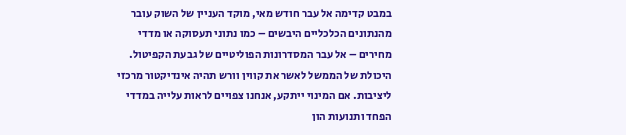במבט קדימה אל עבר חודש מאי, מוקד העניין של השוק עובר מהנתונים הכלכליים היבשים – כמו נתוני תעסוקה או מדדי מחירים – אל עבר המסדרונות הפוליטיים של גבעת הקפיטול. היכולת של הממשל לאשר את קווין וורש תהיה אינדיקטור מרכזי ליציבות. אם המינוי ייתקע, אנחנו צפויים לראות עלייה במדדי הפחד ותנועות הון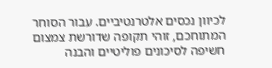לכיוון נכסים אלטרנטיביים. עבור הסוחר המתוחכם, זוהי תקופה שדורשת צמצום חשיפה לסיכונים פוליטיים והבנה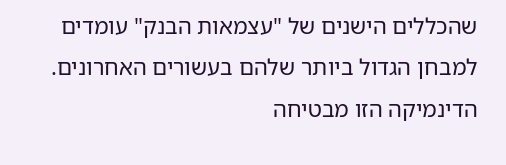שהכללים הישנים של "עצמאות הבנק" עומדים למבחן הגדול ביותר שלהם בעשורים האחרונים. הדינמיקה הזו מבטיחה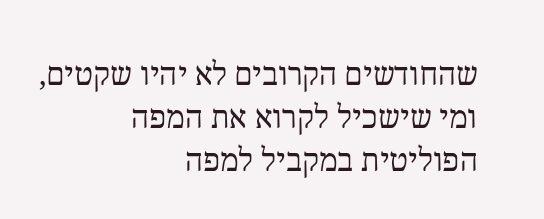שהחודשים הקרובים לא יהיו שקטים, ומי שישכיל לקרוא את המפה הפוליטית במקביל למפה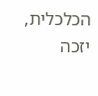הכלכלית, יזכה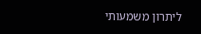ליתרון משמעותי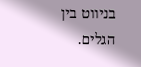בניווט בין הגלים.